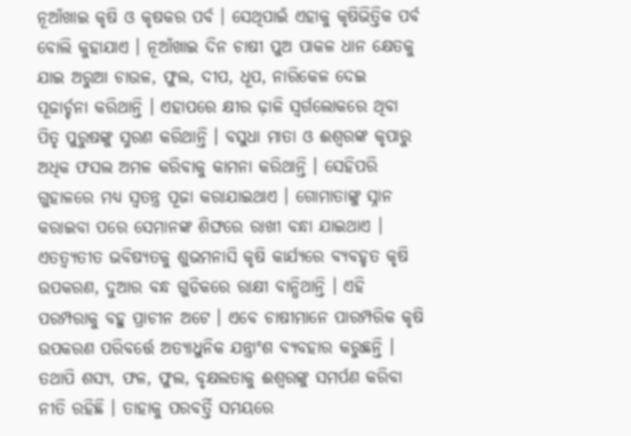ନୂଆଁଖାଇ କୃଷି ଓ କୃଷକର ପର୍ବ । ସେଥିପାଇଁ ଏହାକୁ କୃଷିଭିତ୍ତିକ ପର୍ବ ବୋଲି କୁହାଯାଏ । ନୂଆଁଖାଇ ଦିନ ଚାଷୀ ପୁଅ ପାକଳ ଧାନ କ୍ଷେତକୁ ଯାଇ ଅରୁଆ ଚାଉଳ, ଫୁଲ, ଦୀପ, ଧୂପ, ନାରିକେଳ ଦେଇ ପୂଜାର୍ଚ୍ଚନା କରିଥାନ୍ତି । ଏହାପରେ କ୍ଷୀର ଢ଼ାଳି ସ୍ବର୍ଗଲୋକରେ ଥିବା ପିତୃ ପୁରୁଷଙ୍କୁ ସ୍ମରଣ କରିଥାନ୍ତି । ବସୁଧା ମାତା ଓ ଈଶ୍ୱରଙ୍କ କୃପାରୁ ଅଧିକ ଫସଲ ଅମଳ କରିବାକୁ କାମନା କରିଥାନ୍ତି । ସେହିପରି ଗୁହାଳରେ ମଧ୍ୟ ସ୍ବତନ୍ତ୍ର ପୂଜା କରାଯାଇଥାଏ । ଗୋମାତାଙ୍କୁ ସ୍ନାନ କରାଇବା ପରେ ସେମାନଙ୍କ ଶିଙ୍ଘରେ ରାଖୀ ବନ୍ଧା ଯାଇଥାଏ । ଏତତ୍ବ୍ୟତୀତ ଭବିଷ୍ୟତକୁ ଶୁଭମନାସି କୃଷି କାର୍ଯ୍ୟରେ ବ୍ୟବହୃତ କୃଷି ଉପକରଣ, ଦୁଆର ବନ୍ଧ ଗୁଡିକରେ ରାକ୍ଷୀ ବାନ୍ଧିଥାନ୍ତି । ଏହି ପରମ୍ପରାକୁ ବହୁ ପ୍ରାଚୀନ ଅଟେ । ଏବେ ଚାଷୀମାନେ ପାରମ୍ପରିକ କୃଷି ଉପକରଣ ପରିବର୍ତ୍ତେ ଅତ୍ୟାଧୁନିକ ଯନ୍ତ୍ରାଂଶ ବ୍ୟବହାର କରୁଛନ୍ତି । ତଥାପି ଶସ୍ୟ, ଫଳ, ଫୁଲ, ବୃକ୍ଷଲତାକୁ ଈଶ୍ୱରଙ୍କୁ ସମର୍ପଣ କରିବା ନୀତି ରହିଛି । ତାହାକୁ ପରବର୍ତ୍ତି ସମୟରେ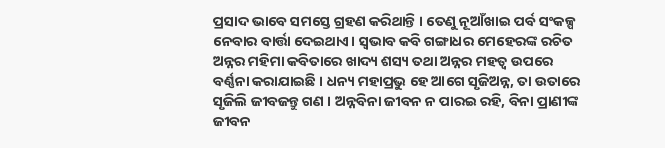ପ୍ରସାଦ ଭାବେ ସମସ୍ତେ ଗ୍ରହଣ କରିଥାନ୍ତି । ତେଣୁ ନୂଆଁଖାଇ ପର୍ବ ସଂକଳ୍ପ ନେବାର ବାର୍ତ୍ତା ଦେଇଥାଏ। ସ୍ବଭାବ କବି ଗଙ୍ଗାଧର ମେହେରଙ୍କ ରଚିତ ଅନ୍ନର ମହିମା କବିତାରେ ଖାଦ୍ୟ ଶସ୍ୟ ତଥା ଅନ୍ନର ମହତ୍ୱ ଉପରେ ବର୍ଣ୍ଣନା କରାଯାଇଛି । ଧନ୍ୟ ମହାପ୍ରଭୁ ହେ ଆଗେ ସୃଜିଅନ୍ନ, ତା ଉତାରେ ସୃଜିଲି ଜୀବଜନ୍ତୁ ଗଣ । ଅନ୍ନବିନା ଜୀବନ ନ ପାରଇ ରହି, ବିନା ପ୍ରାଣୀଙ୍କ ଜୀବନ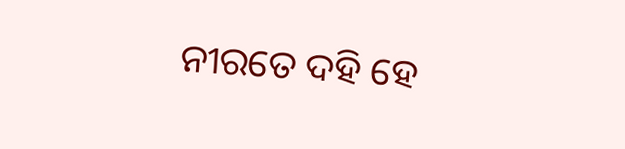ନୀରତେ ଦହି ହେ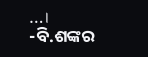…।
-ବି.ଶଙ୍କର